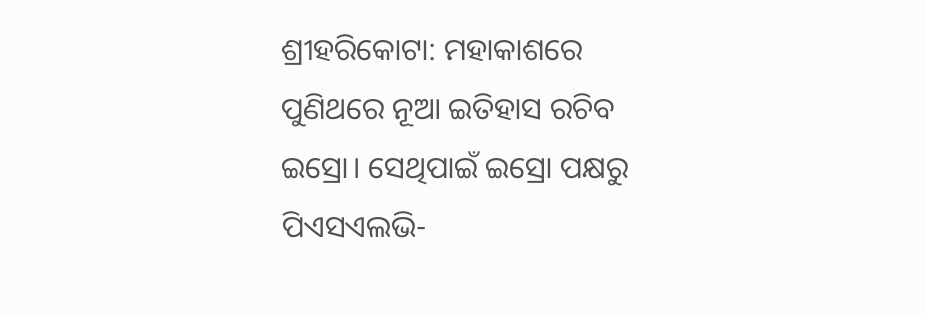ଶ୍ରୀହରିକୋଟା: ମହାକାଶରେ ପୁଣିଥରେ ନୂଆ ଇତିହାସ ରଚିବ ଇସ୍ରୋ। ସେଥିପାଇଁ ଇସ୍ରୋ ପକ୍ଷରୁ ପିଏସଏଲଭି-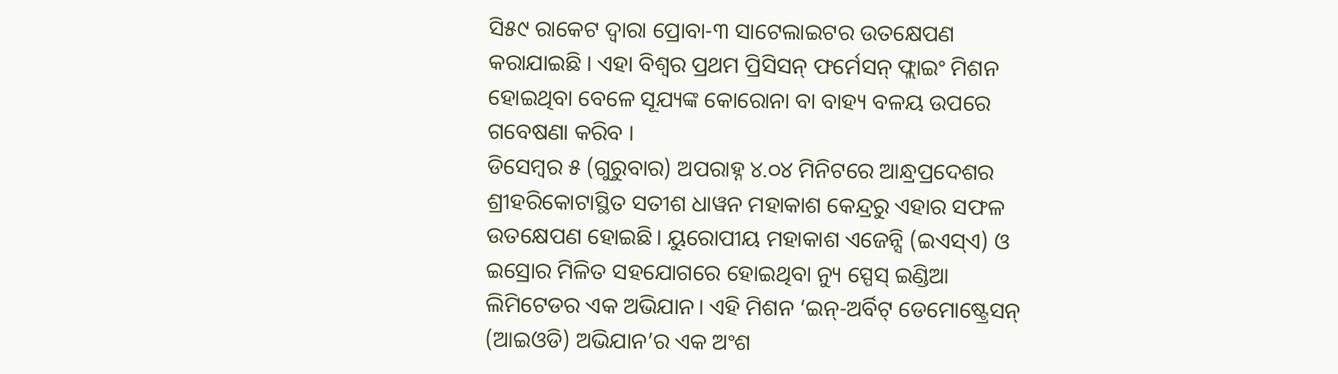ସି୫୯ ରାକେଟ ଦ୍ୱାରା ପ୍ରୋବା-୩ ସାଟେଲାଇଟର ଉତକ୍ଷେପଣ କରାଯାଇଛି । ଏହା ବିଶ୍ବର ପ୍ରଥମ ପ୍ରିସିସନ୍ ଫର୍ମେସନ୍ ଫ୍ଲାଇଂ ମିଶନ ହୋଇଥିବା ବେଳେ ସୂଯ୍ୟଙ୍କ କୋରୋନା ବା ବାହ୍ୟ ବଳୟ ଉପରେ ଗବେଷଣା କରିବ ।
ଡିସେମ୍ବର ୫ (ଗୁରୁବାର) ଅପରାହ୍ନ ୪.୦୪ ମିନିଟରେ ଆନ୍ଧ୍ରପ୍ରଦେଶର ଶ୍ରୀହରିକୋଟାସ୍ଥିତ ସତୀଶ ଧାୱନ ମହାକାଶ କେନ୍ଦ୍ରରୁ ଏହାର ସଫଳ ଉତକ୍ଷେପଣ ହୋଇଛି। ୟୁରୋପୀୟ ମହାକାଶ ଏଜେନ୍ସି (ଇଏସ୍ଏ) ଓ ଇସ୍ରୋର ମିଳିତ ସହଯୋଗରେ ହୋଇଥିବା ନ୍ୟୁ ସ୍ପେସ୍ ଇଣ୍ଡିଆ ଲିମିଟେଡର ଏକ ଅଭିଯାନ। ଏହି ମିଶନ ‘ଇନ୍-ଅର୍ବିଟ୍ ଡେମୋଷ୍ଟ୍ରେସନ୍ (ଆଇଓଡି) ଅଭିଯାନ’ର ଏକ ଅଂଶ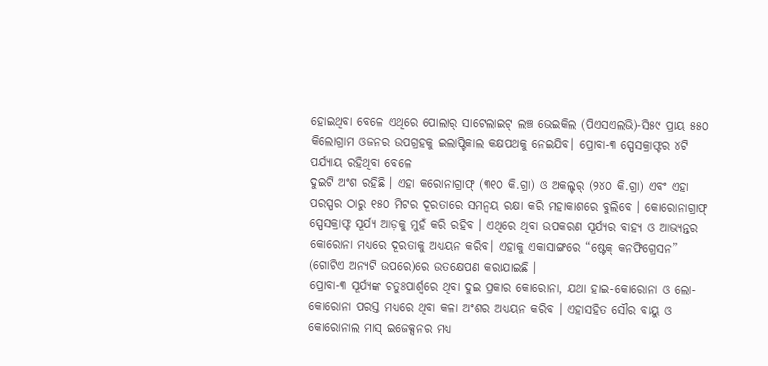ହୋଇଥିବା ବେଳେ ଏଥିରେ ପୋଲାର୍ ସାଟେଲାଇଟ୍ ଲଞ୍ଚ ଭେଇକିଲ (ପିଏସଏଲଭି)-ସି୫୯ ପ୍ରାୟ ୫୫୦ କିଲୋଗ୍ରାମ ଓଜନର ଉପଗ୍ରହକୁ ଇଲାପ୍ଟିକାଲ କକ୍ଷପଥକୁ ନେଇଯିବ। ପ୍ରୋବା-୩ ସ୍ପେସକ୍ରାଫ୍ଟର ୪ଟି ପର୍ଯ୍ୟାୟ ରହିଥିବା ବେଳେ
ଦୁଇଟି ଅଂଶ ରହିଛି । ଏହା କରୋନାଗ୍ରାଫ୍ (୩୧୦ କି.ଗ୍ରା) ଓ ଅକଲ୍ଟର୍ (୨୪୦ କି.ଗ୍ରା) ଏବଂ ଏହା ପରସ୍ପର ଠାରୁ ୧୫୦ ମିଟର ଦୂରତାରେ ସମନ୍ବୟ ରକ୍ଷା କରି ମହାକାଶରେ ବୁଲିବେ । କୋରୋନାଗ୍ରାଫ୍ ସ୍ପେସକ୍ରାଫ୍ଟ ସୂର୍ଯ୍ୟ ଆଡ଼କୁ ମୁହଁ କରି ରହିବ । ଏଥିରେ ଥିବା ଉପକରଣ ସୂର୍ଯ୍ୟର ବାହ୍ୟ ଓ ଆଭ୍ୟନ୍ତର କୋରୋନା ମଧ୍ୟରେ ଦୂରତାକୁ ଅଧ୍ୟୟନ କରିବ। ଏହାକୁ ଏକାସାଙ୍ଗରେ “ଷ୍ଟେକ୍ କନଫିଗ୍ରେସନ” (ଗୋଟିଏ ଅନ୍ୟଟି ଉପରେ)ରେ ଉତକ୍ଷେପଣ କରାଯାଇଛି ।
ପ୍ରୋବା-୩ ସୂର୍ଯ୍ୟଙ୍କ ଚତୁଃପାର୍ଶ୍ୱରେ ଥିବା ଦୁଇ ପ୍ରକାର କୋରୋନା, ଯଥା ହାଇ-କୋରୋନା ଓ ଲୋ-କୋରୋନା ପରସ୍ତ ମଧ୍ୟରେ ଥିବା କଳା ଅଂଶର ଅଧ୍ୟୟନ କରିବ । ଏହାସହିତ ସୌର ବାୟୁ ଓ କୋରୋନାଲ ମାସ୍ ଇଜେକ୍ସନର ମଧ୍ୟ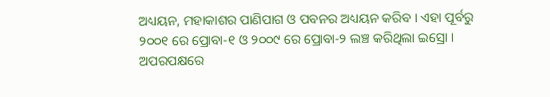ଅଧ୍ୟୟନ, ମହାକାଶର ପାଣିପାଗ ଓ ପବନର ଅଧ୍ୟୟନ କରିବ । ଏହା ପୂର୍ବରୁ ୨୦୦୧ ରେ ପ୍ରୋବା-୧ ଓ ୨୦୦୯ ରେ ପ୍ରୋବା-୨ ଲଞ୍ଚ କରିଥିଲା ଇସ୍ରୋ । ଅପରପକ୍ଷରେ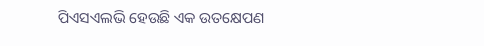ପିଏସଏଲଭି ହେଉଛି ଏକ ଉତକ୍ଷେପଣ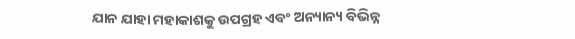ଯାନ ଯାହା ମହାକାଶକୁ ଉପଗ୍ରହ ଏବଂ ଅନ୍ୟାନ୍ୟ ବିଭିନ୍ନ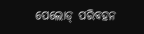ପେଲୋଡ୍ ପରିବହନ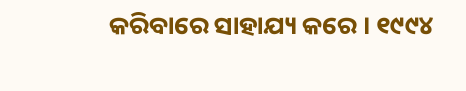କରିବାରେ ସାହାଯ୍ୟ କରେ । ୧୯୯୪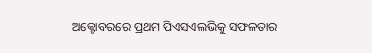ଅକ୍ଟୋବରରେ ପ୍ରଥମ ପିଏସଏଲଭିକୁ ସଫଳତାର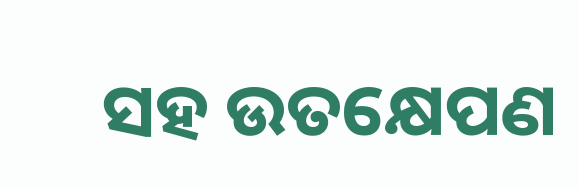ସହ ଉତକ୍ଷେପଣ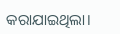କରାଯାଇଥିଲା।